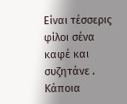Είναι τέσσερις φίλοι σένα καφέ και συζητάνε .
Κάποια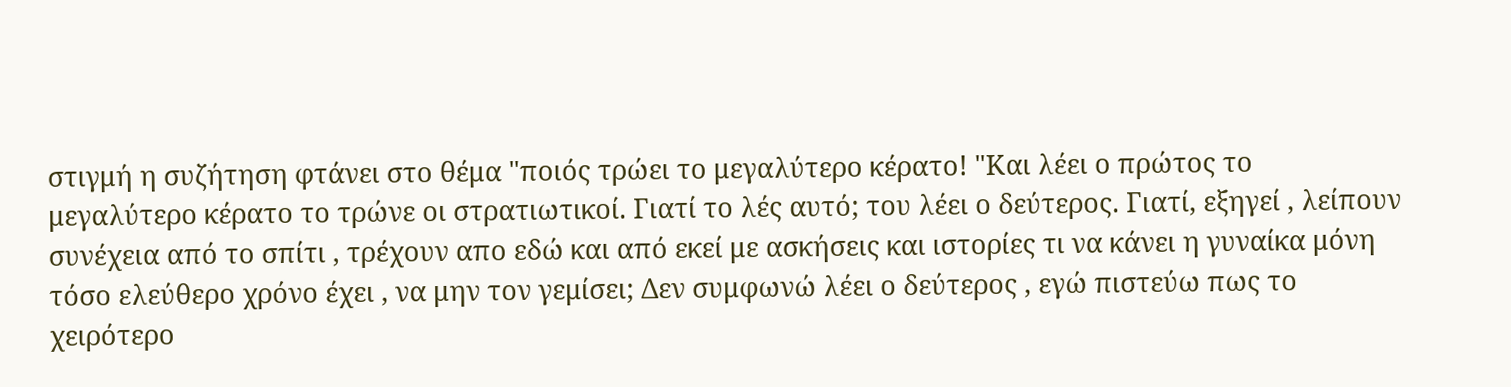στιγμή η συζήτηση φτάνει στο θέμα "ποιός τρώει το μεγαλύτερο κέρατο! "Και λέει ο πρώτος το μεγαλύτερο κέρατο το τρώνε οι στρατιωτικοί. Γιατί το λές αυτό; του λέει ο δεύτερος. Γιατί, εξηγεί , λείπουν συνέχεια από το σπίτι , τρέχουν απο εδώ και από εκεί με ασκήσεις και ιστορίες τι να κάνει η γυναίκα μόνη τόσο ελεύθερο χρόνο έχει , να μην τον γεμίσει; Δεν συμφωνώ λέει ο δεύτερος , εγώ πιστεύω πως το χειρότερο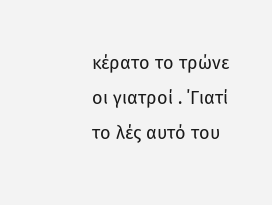κέρατο το τρώνε οι γιατροί . ΄Γιατί το λές αυτό του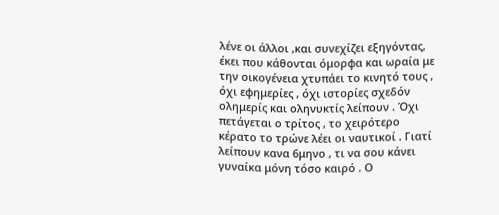λένε οι άλλοι ,και συνεχίζει εξηγόντας, έκει που κάθονται όμορφα και ωραία με την οικογένεια χτυπάει το κινητό τους , όχι εφημερίες , όχι ιστορίες σχεδόν ολημερίς και οληνυκτίς λείπουν . Όχι πετάγεται ο τρίτος , το χειρότερο κέρατο το τρώνε λέει οι ναυτικοί . Γιατί λείπουν κανα 6μηνο , τι να σου κάνει γυναίκα μόνη τόσο καιρό . Ο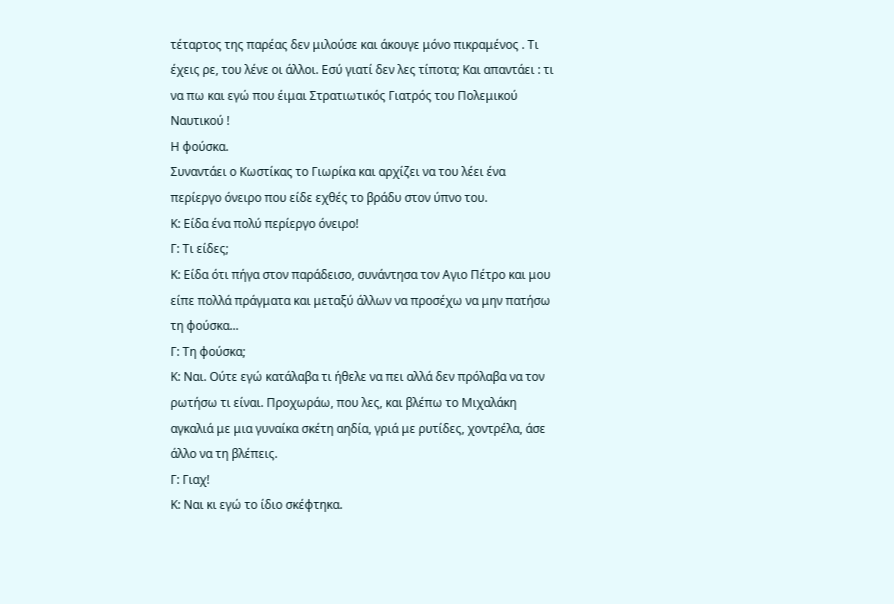τέταρτος της παρέας δεν μιλούσε και άκουγε μόνο πικραμένος . Τι έχεις ρε, του λένε οι άλλοι. Εσύ γιατί δεν λες τίποτα; Και απαντάει : τι να πω και εγώ που έιμαι Στρατιωτικός Γιατρός του Πολεμικού Ναυτικού !
Η φούσκα.
Συναντάει ο Κωστίκας το Γιωρίκα και αρχίζει να του λέει ένα περίεργο όνειρο που είδε εχθές το βράδυ στον ύπνο του.
Κ: Είδα ένα πολύ περίεργο όνειρο!
Γ: Τι είδες;
Κ: Είδα ότι πήγα στον παράδεισο, συνάντησα τον Αγιο Πέτρο και μου είπε πολλά πράγματα και μεταξύ άλλων να προσέχω να μην πατήσω τη φούσκα...
Γ: Τη φούσκα;
Κ: Ναι. Ούτε εγώ κατάλαβα τι ήθελε να πει αλλά δεν πρόλαβα να τον ρωτήσω τι είναι. Προχωράω, που λες, και βλέπω το Μιχαλάκη αγκαλιά με μια γυναίκα σκέτη αηδία, γριά με ρυτίδες, χοντρέλα, άσε άλλο να τη βλέπεις.
Γ: Γιαχ!
Κ: Ναι κι εγώ το ίδιο σκέφτηκα.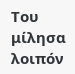Του μίλησα λοιπόν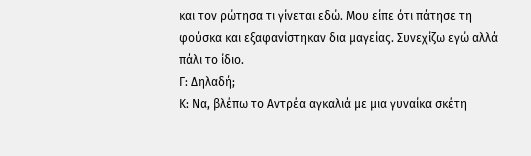και τον ρώτησα τι γίνεται εδώ. Μου είπε ότι πάτησε τη φούσκα και εξαφανίστηκαν δια μαγείας. Συνεχίζω εγώ αλλά πάλι το ίδιο.
Γ: Δηλαδή;
Κ: Να, βλέπω το Αντρέα αγκαλιά με μια γυναίκα σκέτη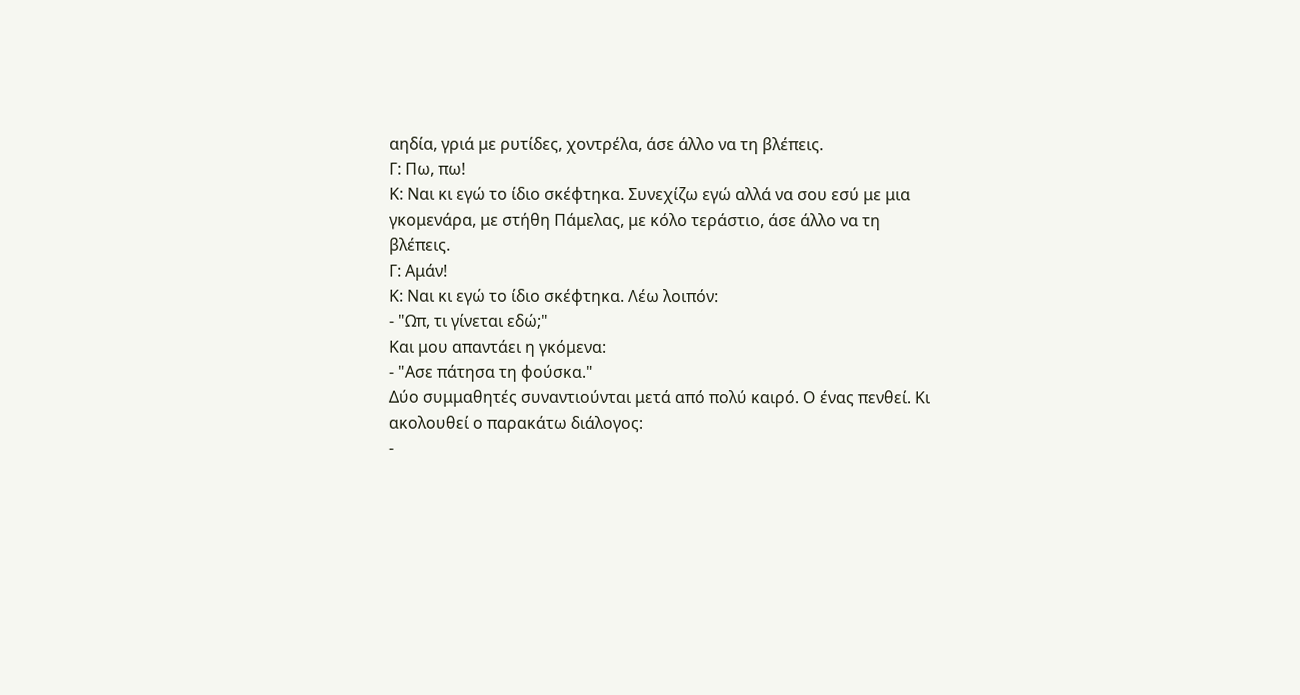αηδία, γριά με ρυτίδες, χοντρέλα, άσε άλλο να τη βλέπεις.
Γ: Πω, πω!
Κ: Ναι κι εγώ το ίδιο σκέφτηκα. Συνεχίζω εγώ αλλά να σου εσύ με μια γκομενάρα, με στήθη Πάμελας, με κόλο τεράστιο, άσε άλλο να τη βλέπεις.
Γ: Αμάν!
Κ: Ναι κι εγώ το ίδιο σκέφτηκα. Λέω λοιπόν:
- "Ωπ, τι γίνεται εδώ;"
Και μου απαντάει η γκόμενα:
- "Ασε πάτησα τη φούσκα."
Δύο συμμαθητές συναντιούνται μετά από πολύ καιρό. Ο ένας πενθεί. Κι ακολουθεί ο παρακάτω διάλογος:
-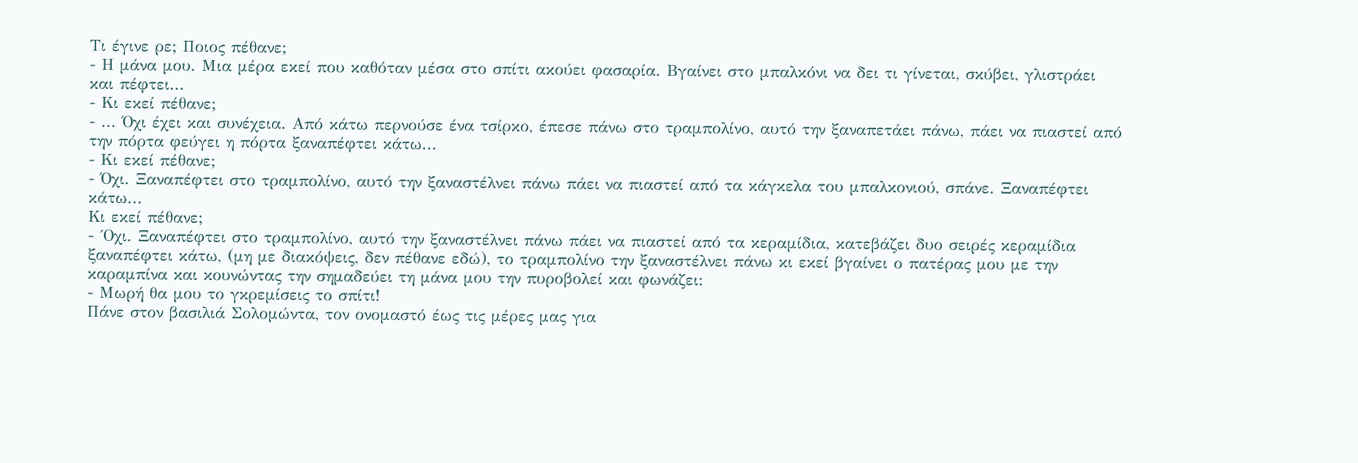Tι έγινε ρε; Ποιος πέθανε;
- Η μάνα μου. Μια μέρα εκεί που καθόταν μέσα στο σπίτι ακούει φασαρία. Βγαίνει στο μπαλκόνι να δει τι γίνεται, σκύβει, γλιστράει και πέφτει...
- Κι εκεί πέθανε;
- ... Όχι έχει και συνέχεια. Από κάτω περνούσε ένα τσίρκο, έπεσε πάνω στο τραμπολίνο, αυτό την ξαναπετάει πάνω, πάει να πιαστεί από την πόρτα φεύγει η πόρτα ξαναπέφτει κάτω...
- Κι εκεί πέθανε;
- Όχι. Ξαναπέφτει στο τραμπολίνο, αυτό την ξαναστέλνει πάνω πάει να πιαστεί από τα κάγκελα του μπαλκονιού, σπάνε. Ξαναπέφτει κάτω...
Κι εκεί πέθανε;
- ΄Οχι. Ξαναπέφτει στο τραμπολίνο, αυτό την ξαναστέλνει πάνω πάει να πιαστεί από τα κεραμίδια, κατεβάζει δυο σειρές κεραμίδια ξαναπέφτει κάτω, (μη με διακόψεις, δεν πέθανε εδώ), το τραμπολίνο την ξαναστέλνει πάνω κι εκεί βγαίνει ο πατέρας μου με την καραμπίνα και κουνώντας την σημαδεύει τη μάνα μου την πυροβολεί και φωνάζει:
- Μωρή θα μου το γκρεμίσεις το σπίτι!
Πάνε στον βασιλιά Σολομώντα, τον ονομαστό έως τις μέρες μας για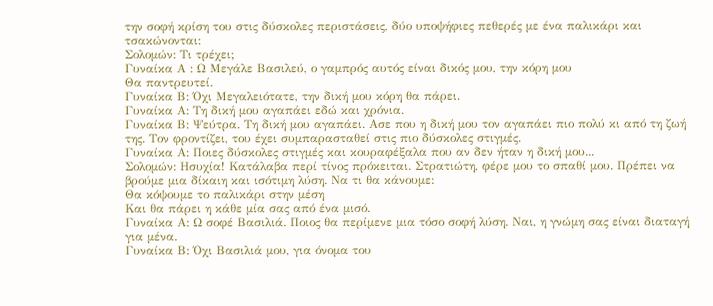την σοφή κρίση του στις δύσκολες περιστάσεις, δύο υποψήφιες πεθερές με ένα παλικάρι και τσακώνονται:
Σολομών: Τι τρέχει;
Γυναίκα Α : Ω Μεγάλε Βασιλεύ, ο γαμπρός αυτός είναι δικός μου, την κόρη μου
Θα παντρευτεί.
Γυναίκα Β: Όχι Μεγαλειότατε, την δική μου κόρη θα πάρει.
Γυναίκα Α: Τη δική μου αγαπάει εδώ και χρόνια.
Γυναίκα Β: Ψεύτρα. Τη δική μου αγαπάει. Ασε που η δική μου τον αγαπάει πιο πολύ κι από τη ζωή της. Τον φροντίζει, του έχει συμπαρασταθεί στις πιο δύσκολες στιγμές.
Γυναίκα Α: Ποιες δύσκολες στιγμές και κουραφέξαλα που αν δεν ήταν η δική μου...
Σολομών: Ησυχία! Κατάλαβα περί τίνος πρόκειται. Στρατιώτη, φέρε μου το σπαθί μου. Πρέπει να βρούμε μια δίκαιη και ισότιμη λύση. Να τι θα κάνουμε:
Θα κόψουμε το παλικάρι στην μέση
Και θα πάρει η κάθε μία σας από ένα μισό.
Γυναίκα Α: Ω σοφέ Βασιλιά. Ποιος θα περίμενε μια τόσο σοφή λύση. Ναι, η γνώμη σας είναι διαταγή για μένα.
Γυναίκα Β: Όχι Βασιλιά μου, για όνομα του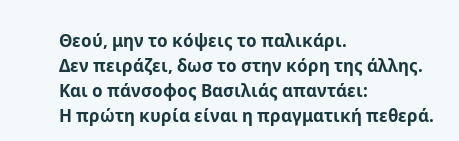Θεού, μην το κόψεις το παλικάρι.
Δεν πειράζει, δωσ το στην κόρη της άλλης.
Και ο πάνσοφος Βασιλιάς απαντάει:
Η πρώτη κυρία είναι η πραγματική πεθερά.